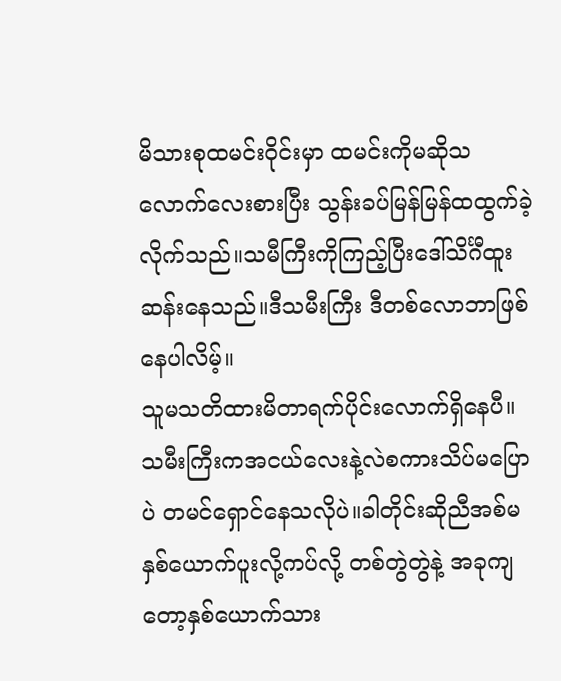မိသားစုထမင်းဝိုင်းမှာ ထမင်းကိုမဆိုသလောက်လေးစားပြီး သွန်းခပ်မြန်မြန်ထထွက်ခဲ့လိုက်သည်။သမီကြီးကိုကြည့်ပြီးဒေါ်သိင်္ဂီထူးဆန်းနေသည်။ဒီသမီးကြီး ဒီတစ်လောဘာဖြစ်နေပါလိမ့်။
သူမသတိထားမိတာရက်ပိုင်းလောက်ရှိနေပီ။သမီးကြီးကအငယ်လေးနဲ့လဲစကားသိပ်မပြောပဲ တမင်ရှောင်နေသလိုပဲ။ခါတိုင်းဆိုညီအစ်မနှစ်ယောက်ပူးလို့ကပ်လို့ တစ်တွဲတွဲနဲ့ အခုကျတော့နှစ်ယောက်သား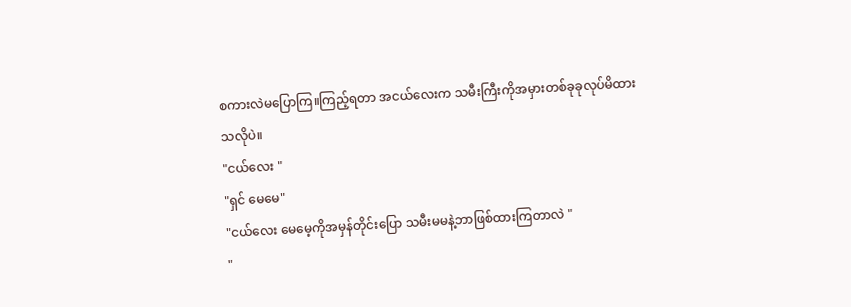စကားလဲမပြောကြ။ကြည့်ရတာ အငယ်လေးက သမီးကြီးကိုအမှားတစ်ခုခုလုပ်မိထားသလိုပဲ။
"ငယ်လေး "
"ရှင် မေမေ"
"ငယ်လေး မေမေ့ကိုအမှန်တိုင်းပြော သမီးမမနဲ့ဘာဖြစ်ထားကြတာလဲ "
"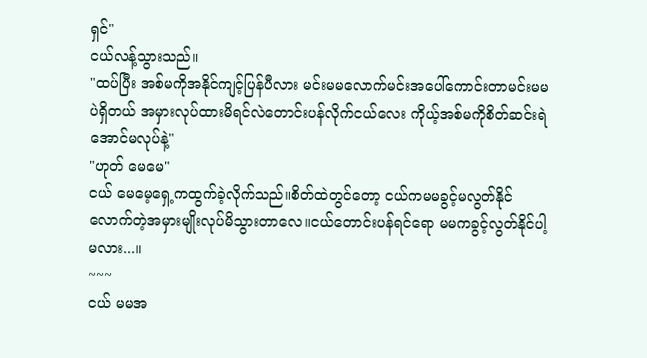ရှင်"
ငယ်လန့်သွားသည်။
"ထပ်ပြီး အစ်မကိုအနိုင်ကျင့်ပြန်ပီလား မင်းမမလောက်မင်းအပေါ်ကောင်းတာမင်းမမပဲရှိတယ် အမှားလုပ်ထားမိရင်လဲတောင်းပန်လိုက်ငယ်လေး ကိုယ့်အစ်မကိုစိတ်ဆင်းရဲအောင်မလုပ်နဲ့"
"ဟုတ် မေမေ"
ငယ် မေမေ့ရှေ့ကထွက်ခဲ့လိုက်သည်။စိတ်ထဲတွင်တော့ ငယ်ကမမခွင့်မလွတ်နိုင်လောက်တဲ့အမှားမျိုးလုပ်မိသွားတာလေ။ငယ်တောင်းပန်ရင်ရော မမကခွင့်လွတ်နိုင်ပါ့မလား...။
~~~
ငယ် မမအ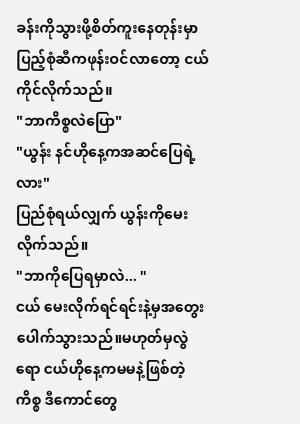ခန်းကိုသွားဖို့စိတ်ကူးနေတုန်းမှာပြည့်စုံဆီကဖုန်းဝင်လာတော့ ငယ်ကိုင်လိုက်သည်။
"ဘာကိစ္စလဲပြော"
"ယွန်း နင်ဟိုနေ့ကအဆင်ပြေရဲ့လား"
ပြည်စုံရယ်လျှက် ယွန်းကိုမေးလိုက်သည်။
"ဘာကိုပြေရမှာလဲ... "
ငယ် မေးလိုက်ရင်ရင်းနဲ့မှအတွေးပေါက်သွားသည်။မဟုတ်မှလွဲရော ငယ်ဟိုနေ့ကမမနဲ့ဖြစ်တဲ့ကိစ္စ ဒီကောင်တွေ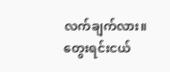လက်ချက်လား။တွေးရင်းငယ်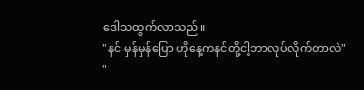ဒေါသထွက်လာသည်။
"နင် မှန်မှန်ပြော ဟိုနေ့ကနင်တို့ငါ့ဘာလုပ်လိုက်တာလဲ"
"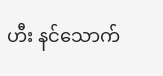ဟီး နင်သောက်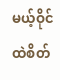မယ့်ဝိုင်ထဲစိတ်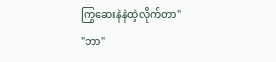ကြွဆေးနဲနဲထဲ့လိုက်တာ"
"ဘာ"